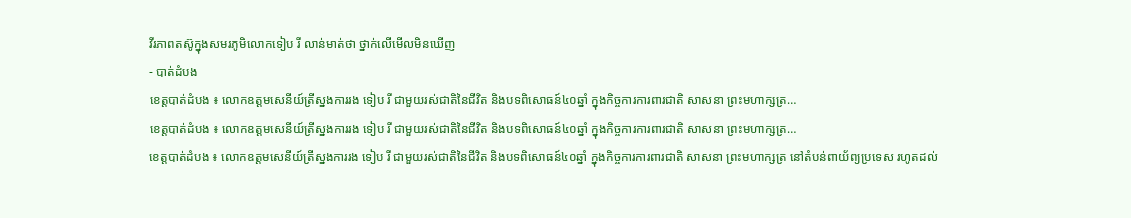វីរភាពតស៊ូក្នុងសមរភូមិលោកទៀប រី លាន់មាត់ថា ថ្នាក់លើមើលមិនឃើញ
- បាត់ដំបង
ខេត្តបាត់ដំបង ៖ លោកឧត្តមសេនីយ៍ត្រីស្នងការរង ទៀប រី ជាមួយរស់ជាតិនៃជីវិត និងបទពិសោធន៍៤០ឆ្នាំ ក្នុងកិច្ចការការពារជាតិ សាសនា ព្រះមហាក្សត្រ…
ខេត្តបាត់ដំបង ៖ លោកឧត្តមសេនីយ៍ត្រីស្នងការរង ទៀប រី ជាមួយរស់ជាតិនៃជីវិត និងបទពិសោធន៍៤០ឆ្នាំ ក្នុងកិច្ចការការពារជាតិ សាសនា ព្រះមហាក្សត្រ…
ខេត្តបាត់ដំបង ៖ លោកឧត្តមសេនីយ៍ត្រីស្នងការរង ទៀប រី ជាមួយរស់ជាតិនៃជីវិត និងបទពិសោធន៍៤០ឆ្នាំ ក្នុងកិច្ចការការពារជាតិ សាសនា ព្រះមហាក្សត្រ នៅតំបន់ពាយ័ព្យប្រទេស រហូតដល់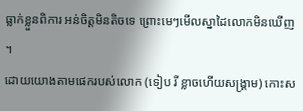ធ្លាក់ខ្លួនពិការ អន់ចិត្តមិនតិចទេ ព្រោះមេៗមើលស្នាដៃលោកមិនឃើញ ។
ដោយយោងតាមផេករបស់លោក (ទៀប រី ខ្លាចហើយសង្គ្រាម) កោះស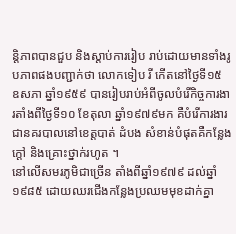ន្តិភាពបានជួប និងស្តាប់ការរៀប រាប់ដោយមានទាំងរូបភាពផងបញ្ជាក់ថា លោកទៀប រី កើតនៅថ្ងៃទី១៥ ឧសភា ឆ្នាំ១៩៥៩ បានរៀបរាប់អំពីចូលបំរើកិច្ចការងារតាំងពីថ្ងៃទី១០ ខែតុលា ឆ្នាំ១៩៧៩មក គឺបំរើការងារជានគរបាលនៅខេត្តបាត់ ដំបង សំខាន់បំផុតគឺកន្លែងក្តៅ និងគ្រោះថ្នាក់រហូត ។
នៅលើសមរភូមិជាច្រើន តាំងពីឆ្នាំ១៩៧៩ ដល់ឆ្នាំ១៩៨៥ ដោយឈរជើងកន្លែងប្រឈមមុខដាក់គ្នា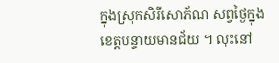ក្នុងស្រុកសិរីសោភ័ណ សព្វថ្ងៃក្នុងខេត្តបន្ទាយមានជ័យ ។ លុះនៅ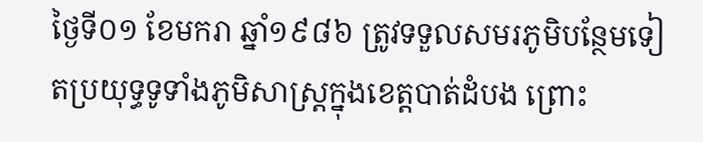ថ្ងៃទី០១ ខែមករា ឆ្នាំ១៩៨៦ ត្រូវទទួលសមរភូមិបន្ថែមទៀតប្រយុទ្ធទូទាំងភូមិសាស្ត្រក្នុងខេត្តបាត់ដំបង ព្រោះ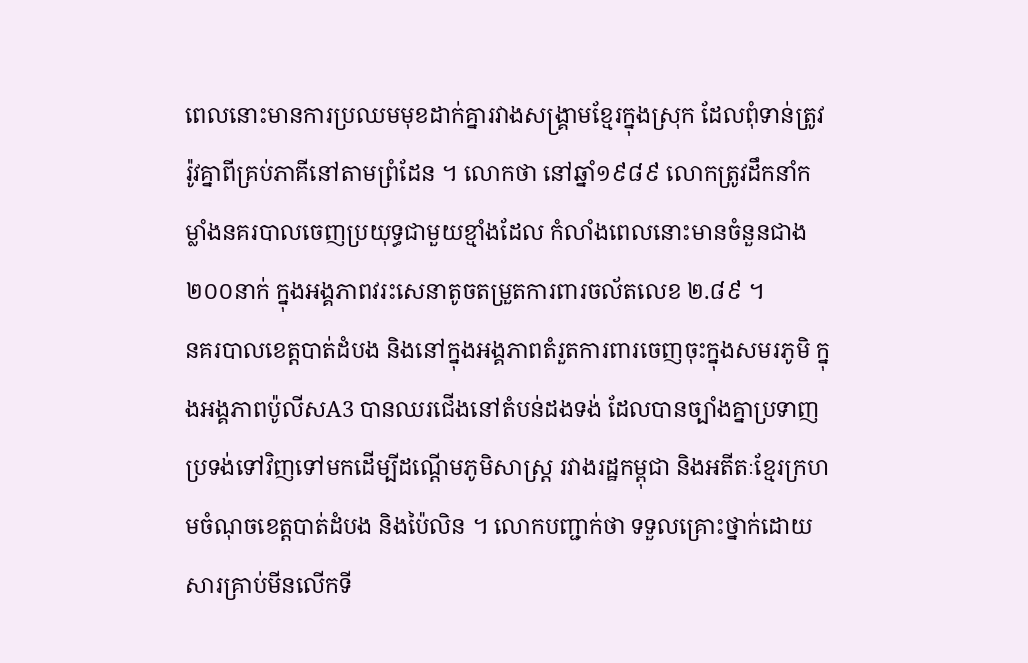ពេលនោះមានការប្រឈមមុខដាក់គ្នារវាងសង្គ្រាមខ្មែរក្នុងស្រុក ដែលពុំទាន់ត្រូវរ៉ូវគ្នាពីគ្រប់ភាគីនៅតាមព្រំដែន ។ លោកថា នៅឆ្នាំ១៩៨៩ លោកត្រូវដឹកនាំកម្លាំងនគរបាលចេញប្រយុទ្ធជាមួយខ្មាំងដែល កំលាំងពេលនោះមានចំនួនជាង២០០នាក់ ក្នុងអង្គភាពវរះសេនាតូចតម្រួតការពារចល័តលេខ ២.៨៩ ។
នគរបាលខេត្តបាត់ដំបង និងនៅក្នុងអង្គភាពតំរួតការពារចេញចុះក្នុងសមរភូមិ ក្នុងអង្គភាពប៉ូលីសA3 បានឈរជើងនៅតំបន់ដងទង់ ដែលបានច្បាំងគ្នាប្រទាញប្រទង់ទៅវិញទៅមកដើម្បីដណ្តើមភូមិសាស្ត្រ រវាងរដ្ឋកម្ពុជា និងអតីតៈខ្មែរក្រហមចំណុចខេត្តបាត់ដំបង និងប៉ៃលិន ។ លោកបញ្ជាក់ថា ទទួលគ្រោះថ្នាក់ដោយសារគ្រាប់មីនលើកទី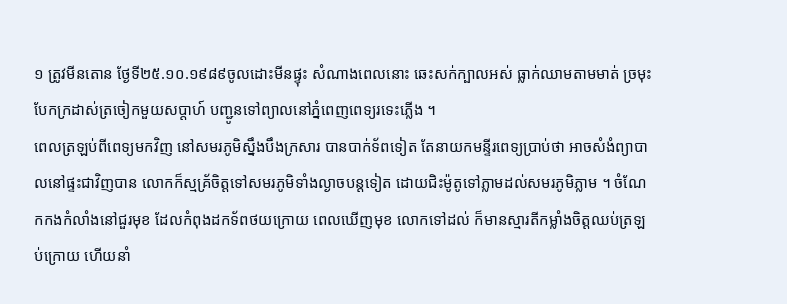១ ត្រូវមីនតោន ថ្ងែទី២៥.១០.១៩៨៩ចូលដោះមីនផ្ទុះ សំណាងពេលនោះ ឆេះសក់ក្បាលអស់ ធ្លាក់ឈាមតាមមាត់ ច្រមុះ បែកក្រដាស់ត្រចៀកមួយសប្តាហ៍ បញ្ជូនទៅព្យាលនៅភ្នំពេញពេទ្យរទេះភ្លើង ។
ពេលត្រឡប់ពីពេទ្យមកវិញ នៅសមរភូមិស្នឹងបឹងក្រសារ បានបាក់ទ័ពទៀត តែនាយកមន្ទីរពេទ្យប្រាប់ថា អាចសំងំព្យាបាលនៅផ្ទះជាវិញបាន លោកក៏ស្មគ្រ័ចិត្តទៅសមរភូមិទាំងល្ងាចបន្តទៀត ដោយជិះម៉ូតូទៅភ្លាមដល់សមរភូមិភ្លាម ។ ចំណែកកងកំលាំងនៅជួរមុខ ដែលកំពុងដកទ័ពថយក្រោយ ពេលឃើញមុខ លោកទៅដល់ ក៏មានស្មារតីកម្លាំងចិត្តឈប់ត្រឡប់ក្រោយ ហើយនាំ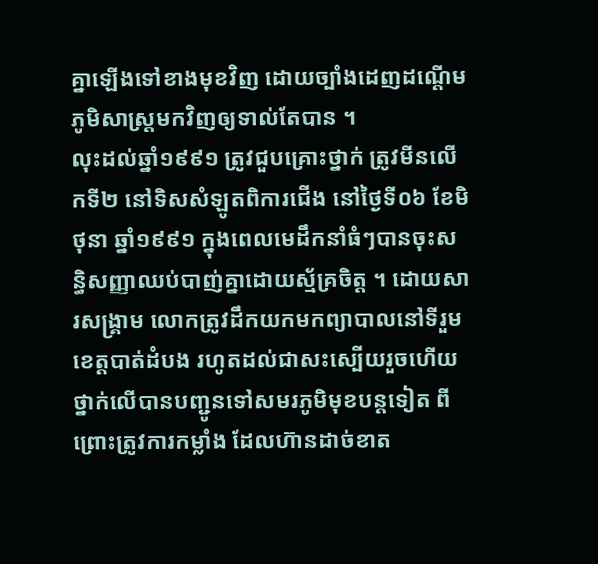គ្នាឡើងទៅខាងមុខវិញ ដោយច្បាំងដេញដណ្តើមភូមិសាស្ត្រមកវិញឲ្យទាល់តែបាន ។
លុះដល់ឆ្នាំ១៩៩១ ត្រូវជួបគ្រោះថ្នាក់ ត្រូវមីនលើកទី២ នៅទិសសំឡូតពិការជើង នៅថ្ងៃទី០៦ ខែមិថុនា ឆ្នាំ១៩៩១ ក្នុងពេលមេដឹកនាំធំៗបានចុះសន្ធិសញ្ញាឈប់បាញ់គ្នាដោយស្ម័គ្រចិត្ត ។ ដោយសារសង្គ្រាម លោកត្រូវដឹកយកមកព្យាបាលនៅទីរួមខេត្តបាត់ដំបង រហូតដល់ជាសះស្បើយរួចហើយ ថ្នាក់លើបានបញ្ជូនទៅសមរភូមិមុខបន្តទៀត ពីព្រោះត្រូវការកម្លាំង ដែលហ៊ានដាច់ខាត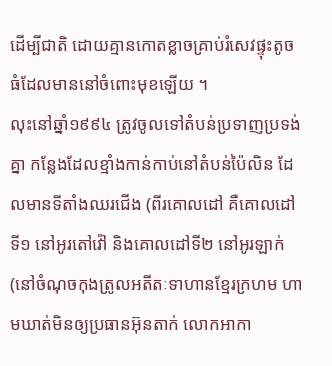ដើម្បីជាតិ ដោយគ្មានកោតខ្លាចគ្រាប់រំសេវផ្ទុះតូចធំដែលមាននៅចំពោះមុខឡើយ ។
លុះនៅឆ្នាំ១៩៩៤ ត្រូវចូលទៅតំបន់ប្រទាញប្រទង់គ្នា កន្លែងដែលខ្មាំងកាន់កាប់នៅតំបន់ប៉ៃលិន ដែលមានទីតាំងឈរជើង (ពីរគោលដៅ គឺគោលដៅទី១ នៅអូរតៅវ៉ៅ និងគោលដៅទី២ នៅអូរឡាក់ (នៅចំណុចកុងត្រូលអតីតៈទាហានខ្មែរក្រហម ហាមឃាត់មិនឲ្យប្រធានអ៊ុនតាក់ លោកអាកា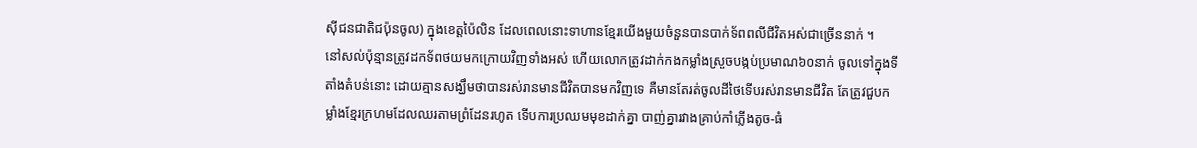ស៊ីជនជាតិជប៉ុនចូល) ក្នុងខេត្តប៉ៃលិន ដែលពេលនោះទាហានខ្មែរយើងមួយចំនួនបានបាក់ទ័ពពលីជីវិតអស់ជាច្រើននាក់ ។
នៅសល់ប៉ុន្មានត្រូវដកទ័ពថយមកក្រោយវិញទាំងអស់ ហើយលោកត្រូវដាក់កងកម្លាំងស្រួចបង្កប់ប្រមាណ៦០នាក់ ចូលទៅក្នុងទីតាំងតំបន់នោះ ដោយគ្មានសង្ឃឹមថាបានរស់រានមានជីវិតបានមកវិញទេ គឺមានតែរត់ចូលដីថៃទើបរស់រានមានជីវិត តែត្រូវជួបកម្លាំងខ្មែរក្រហមដែលឈរតាមព្រំដែនរហូត ទើបការប្រឈមមុខដាក់គ្នា បាញ់គ្នារវាងគ្រាប់កាំភ្លើងតូច-ធំ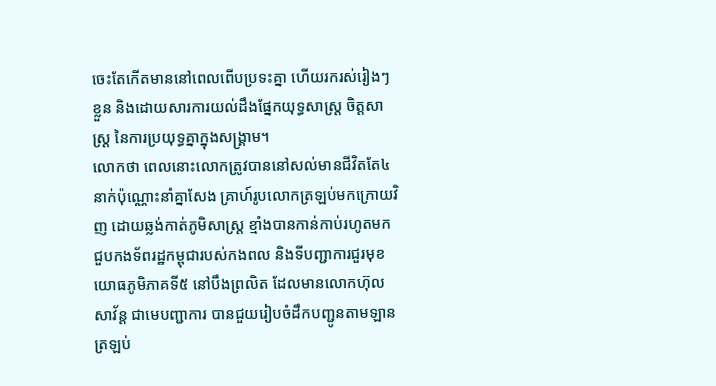ចេះតែកើតមាននៅពេលពើបប្រទះគ្នា ហើយរករស់រៀងៗខ្លួន និងដោយសារការយល់ដឹងផ្នែកយុទ្ធសាស្ត្រ ចិត្តសាស្ត្រ នៃការប្រយុទ្ធគ្នាក្នុងសង្គ្រាម។
លោកថា ពេលនោះលោកត្រូវបាននៅសល់មានជីវិតតែ៤នាក់ប៉ុណ្ណោះនាំគ្នាសែង គ្រាហ៍រូបលោកត្រឡប់មកក្រោយវិញ ដោយឆ្លង់កាត់ភូមិសាស្ត្រ ខ្មាំងបានកាន់កាប់រហូតមក ជួបកងទ័ពរដ្ឋកម្ពុជារបស់កងពល និងទីបញ្ជាការជួរមុខយោធភូមិភាគទី៥ នៅបឹងព្រលិត ដែលមានលោកហ៊ុល សាវ័ន្ត ជាមេបញ្ជាការ បានជួយរៀបចំដឹកបញ្ជូនតាមឡានត្រឡប់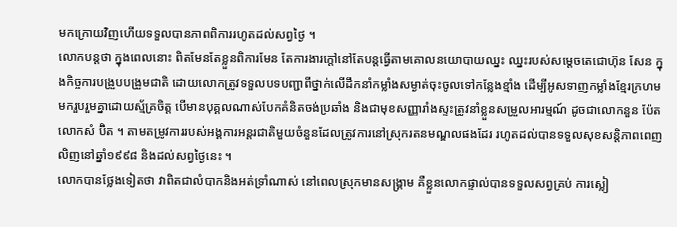មកក្រោយវិញហើយទទួលបានភាពពិការរហូតដល់សព្វថ្ងៃ ។
លោកបន្តថា ក្នុងពេលនោះ ពិតមែនតែខ្លួនពិការមែន តែការងារក្តៅនៅតែបន្តធ្វើតាមគោលនយោបាយឈ្នះ ឈ្នះរបស់សម្តេចតេជោហ៊ុន សែន ក្នុងកិច្ចការបង្រួបបង្រួមជាតិ ដោយលោកត្រូវទទួលបទបញ្ជាពីថ្នាក់លើដឹកនាំកម្លាំងសម្ងាត់ចុះចូលទៅកន្លែងខ្មាំង ដើម្បីអូសទាញកម្លាំងខ្មែរក្រហម មករួបរួមគ្នាដោយស្ម័គ្រចិត្ត បើមានបុគ្គលណាស់បែកគំនិតចង់ប្រឆាំង និងជាមុខសញ្ញារាំងស្ទះត្រូវនាំខ្លួនសម្រួលអារម្មណ៍ ដូចជាលោកនួន ប៉ែត លោកសំ ប៊ិត ។ តាមតម្រូវការរបស់អង្គការអន្តរជាតិមួយចំនួនដែលត្រូវការនៅស្រុករតនមណ្ឌលផងដែរ រហូតដល់បានទទួលសុខសន្តិភាពពេញលិញនៅឆ្នាំ១៩៩៨ និងដល់សព្វថ្ងៃនេះ ។
លោកបានថ្លែងទៀតថា វាពិតជាលំបាកនិងអត់ទ្រាំណាស់ នៅពេលស្រុកមានសង្គ្រាម គឺខ្លួនលោកផ្ទាល់បានទទួលសព្វគ្រប់ ការស្លៀ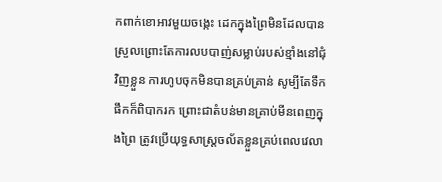កពាក់ខោអាវមួយចង្កេះ ដេកក្នុងព្រៃមិនដែលបានស្រួលព្រោះតែការលបបាញ់សម្លាប់របស់ខ្មាំងនៅជុំវិញខ្លួន ការហូបចុកមិនបានគ្រប់គ្រាន់ សូម្បីតែទឹកផឹកក៏ពិបាករក ព្រោះជាតំបន់មានគ្រាប់មីនពេញក្នុងព្រៃ ត្រូវប្រើយុទ្ធសាស្ត្រចល័តខ្លួនគ្រប់ពេលវេលា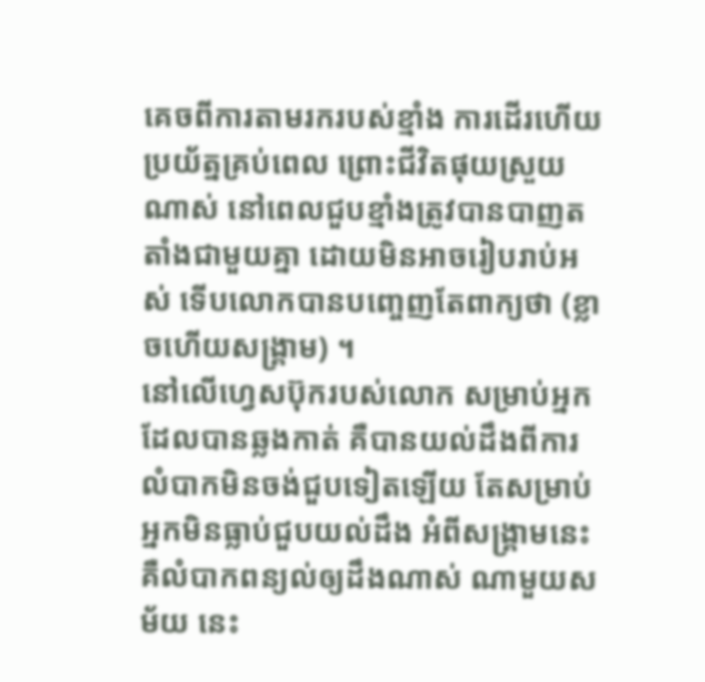គេចពីការតាមរករបស់ខ្មាំង ការដើរហើយប្រយ័ត្នគ្រប់ពេល ព្រោះជីវិតផុយស្រួយណាស់ នៅពេលជួបខ្មាំងត្រូវបានបាញតតាំងជាមួយគ្នា ដោយមិនអាចរៀបរាប់អស់ ទើបលោកបានបញ្ចេញតែពាក្យថា (ខ្លាចហើយសង្គ្រាម) ។
នៅលើហ្វេសប៊ុករបស់លោក សម្រាប់អ្នកដែលបានឆ្លងកាត់ គឺបានយល់ដឹងពីការលំបាកមិនចង់ជួបទៀតឡើយ តែសម្រាប់អ្នកមិនធ្លាប់ជួបយល់ដឹង អំពីសង្គ្រាមនេះគឺលំបាកពន្យល់ឲ្យដឹងណាស់ ណាមួយសម័យ នេះ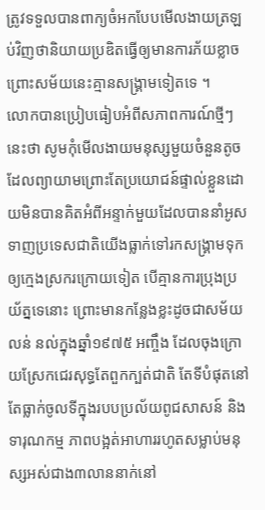ត្រូវទទួលបានពាក្យចំអកបែបមើលងាយត្រឡប់វិញថានិយាយប្រឌិតធ្វើឲ្យមានការភ័យខ្លាច ព្រោះសម័យនេះគ្មានសង្គ្រាមទៀតទេ ។
លោកបានប្រៀបធៀបអំពីសភាពការណ៍ថ្មីៗនេះថា សូមកុំមើលងាយមនុស្សមួយចំនួនតូចដែលព្យាយាមព្រោះតែប្រយោជន៍ផ្ទាល់ខ្លួនដោយមិនបានគិតអំពីអន្ទាក់មួយដែលបាននាំអូសទាញប្រទេសជាតិយើងធ្លាក់ទៅរកសង្គ្រាមទុកឲ្យក្មេងស្រករក្រោយទៀត បើគ្មានការប្រុងប្រយ័ត្នទេនោះ ព្រោះមានកន្លែងខ្លះដូចជាសម័យលន់ នល់ក្នុងឆ្នាំ១៩៧៥ អញ្ចឹង ដែលចុងក្រោយស្រែកជេរសុទ្ធតែពួកក្បត់ជាតិ តែទីបំផុតនៅតែធ្លាក់ចូលទីក្នុងរបបប្រល័យពូជសាសន៍ និងទារុណកម្ម ភាពបង្អត់អាហាររហូតសម្លាប់មនុស្សអស់ជាង៣លាននាក់នៅ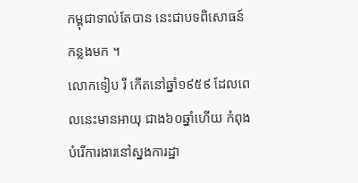កម្ពុជាទាល់តែបាន នេះជាបទពិសោធន៍កន្លងមក ។
លោកទៀប រី កើតនៅឆ្នាំ១៩៥៩ ដែលពេលនេះមានអាយុ ជាង៦០ឆ្នាំហើយ កំពុងបំរើការងារនៅស្នងការដ្ឋា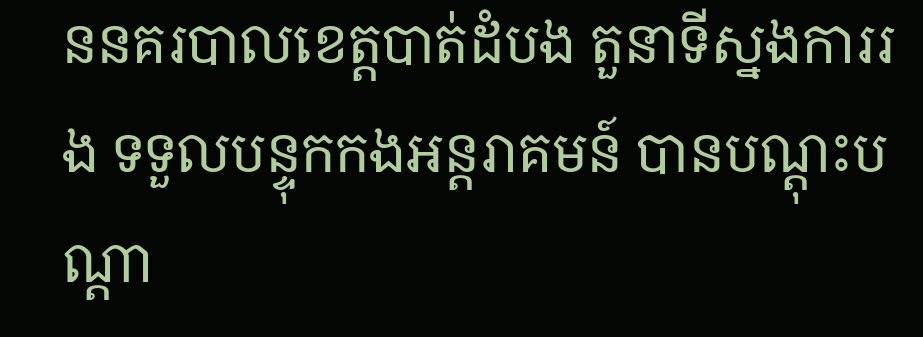ននគរបាលខេត្តបាត់ដំបង តួនាទីស្នងការរង ទទួលបន្ទុកកងអន្តរាគមន៍ បានបណ្តុះបណ្តា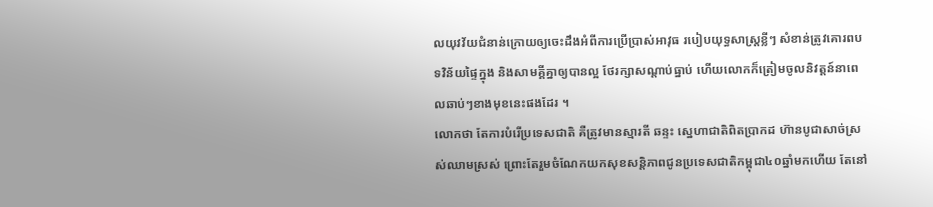លយុវវ័យជំនាន់ក្រោយឲ្យចេះដឹងអំពីការប្រើប្រាស់អាវុធ របៀបយុទ្ធសាស្ត្រខ្លីៗ សំខាន់ត្រូវគោរពបទវិន័យផ្ទៃក្នុង និងសាមគ្គីគ្នាឲ្យបានល្អ ថែរក្សាសណ្តាប់ធ្នាប់ ហើយលោកក៏ត្រៀមចូលនិវត្តន៍នាពេលឆាប់ៗខាងមុខនេះផងដែរ ។
លោកថា តែការបំរើប្រទេសជាតិ គឺត្រូវមានស្មារតី ឆន្ទះ ស្នេហាជាតិពិតប្រាកដ ហ៊ានបូជាសាច់ស្រស់ឈាមស្រស់ ព្រោះតែរួមចំណែកយកសុខសន្តិភាពជូនប្រទេសជាតិកម្ពុជា៤០ឆ្នាំមកហើយ តែនៅ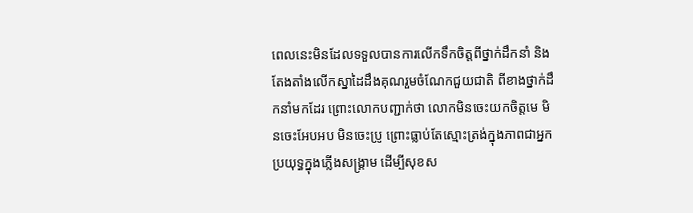ពេលនេះមិនដែលទទួលបានការលើកទឹកចិត្តពីថ្នាក់ដឹកនាំ និងតែងតាំងលើកស្នាដៃដឹងគុណរួមចំណែកជួយជាតិ ពីខាងថ្នាក់ដឹកនាំមកដែរ ព្រោះលោកបញ្ជាក់ថា លោកមិនចេះយកចិត្តមេ មិនចេះអែបអប មិនចេះប្រូ ព្រោះធ្លាប់តែស្មោះត្រង់ក្នុងភាពជាអ្នកប្រយុទ្ធក្នុងភ្លើងសង្គ្រាម ដើម្បីសុខស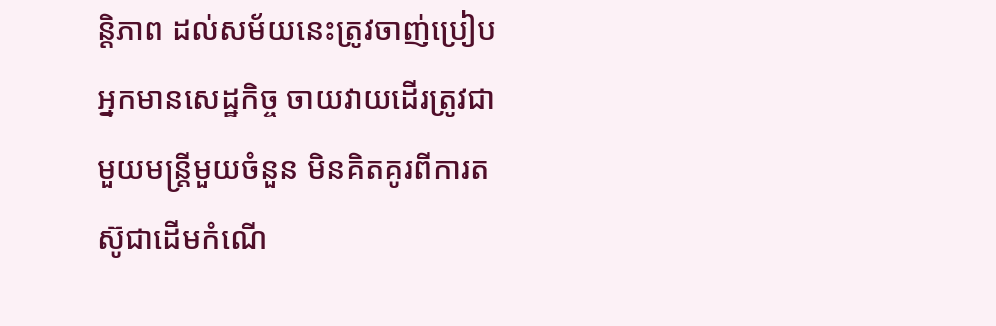ន្តិភាព ដល់សម័យនេះត្រូវចាញ់ប្រៀបអ្នកមានសេដ្ឋកិច្ច ចាយវាយដើរត្រូវជាមួយមន្ត្រីមួយចំនួន មិនគិតគូរពីការតស៊ូជាដើមកំណើ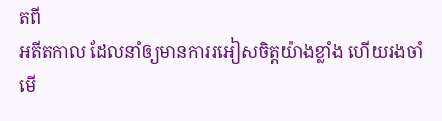តពី
អតីតកាល ដែលនាំឲ្យមានការរអៀសចិត្តយ៉ាងខ្លាំង ហើយរងចាំមើ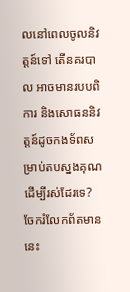លនៅពេលចូលនិវត្តន៍ទៅ តើនគរបាល អាចមានរបបពិការ និងសោធននិវត្តន៍ដូចកងទ័ពសម្រាប់តបស្នងគុណ ដើម្បីរស់ដែរទេ?
ចែករំលែកព័តមាននេះ